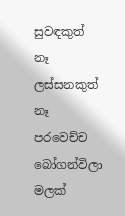සුවඳකුත් නෑ ලස්සනකුත් නෑ පරවෙච්ච බෝගන්විලා මලක්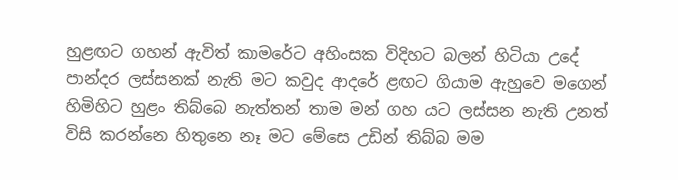හුළඟට ගහන් ඇවිත් කාමරේට අහිංසක විදිහට බලන් හිටියා උදේ පාන්දර ලස්සනක් නැති මට කවුද ආදරේ ළඟට ගියාම ඇහුවෙ මගෙන් හිමිහිට හුළං තිබ්බෙ නැත්තන් තාම මන් ගහ යට ලස්සන නැති උනත් විසි කරන්නෙ හිතුනෙ නෑ මට මේසෙ උඩින් තිබ්බ මම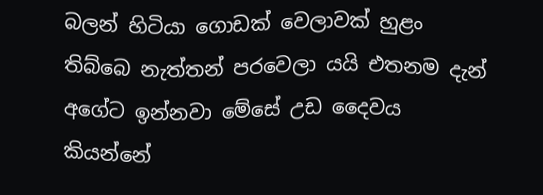බලන් හිටියා ගොඩක් වෙලාවක් හුළං තිබ්බෙ නැත්තන් පරවෙලා යයි එතනම දැන් අගේට ඉන්නවා මේසේ උඩ දෛවය කියන්නේ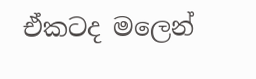ඒකටද මලෙන්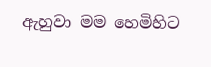ඇහුවා මම හෙමිහිට